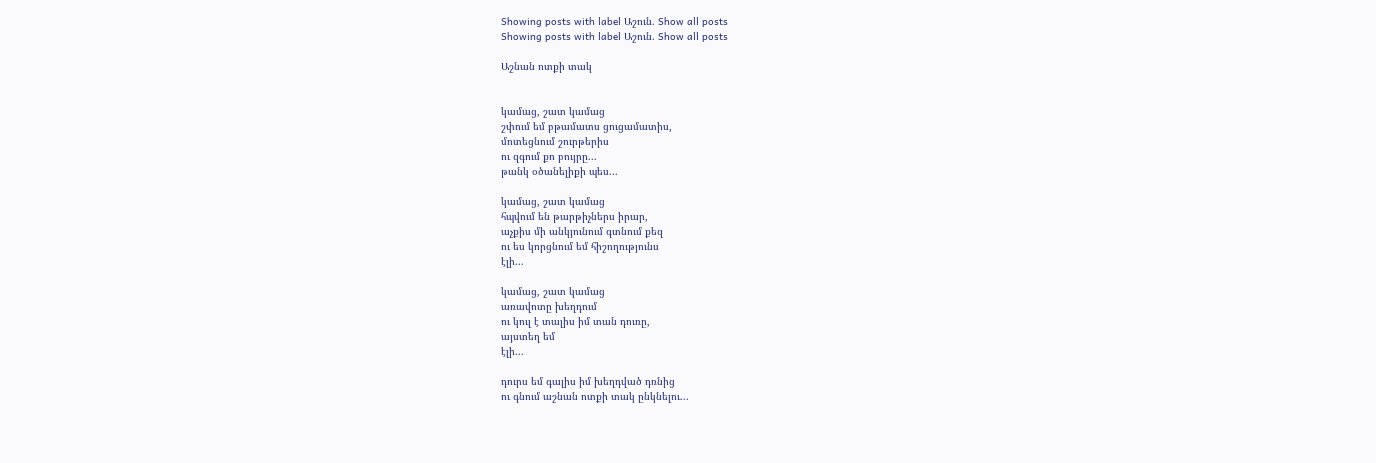Showing posts with label Աշուն. Show all posts
Showing posts with label Աշուն. Show all posts

Աշնան ոտքի տակ


կամաց, շատ կամաց
շփում եմ բթամատս ցուցամատիս,
մոտեցնում շուրթերիս
ու զգում քո բույրը...
թանկ օծանելիքի պես...

կամաց, շատ կամաց
հպվում են թարթիչներս իրար,
աչքիս մի անկյունում գտնում քեզ
ու ես կորցնում եմ հիշողությունս
էլի...

կամաց, շատ կամաց
առավոտը խեղդում
ու կուլ է տալիս իմ տան դուռը,
այստեղ եմ
էլի...

դուրս եմ գալիս իմ խեղդված դռնից
ու գնում աշնան ոտքի տակ ընկնելու...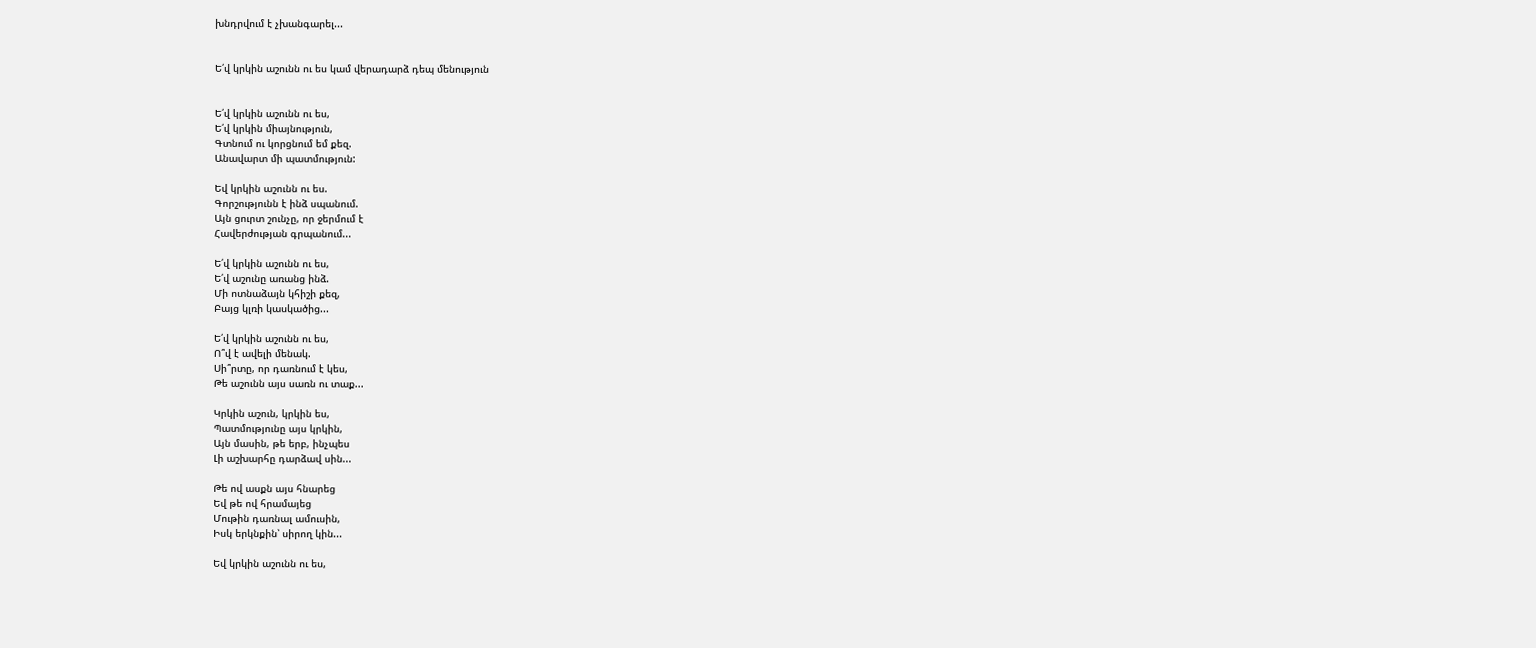խնդրվում է չխանգարել...


Ե՛վ կրկին աշունն ու ես կամ վերադարձ դեպ մենություն


Ե՛վ կրկին աշունն ու ես,
Ե՛վ կրկին միայնություն,
Գտնում ու կորցնում եմ քեզ.
Անավարտ մի պատմություն:

Եվ կրկին աշունն ու ես.
Գորշությունն է ինձ սպանում.
Այն ցուրտ շունչը, որ ջերմում է
Հավերժության գրպանում...

Ե՛վ կրկին աշունն ու ես,
Ե՛վ աշունը առանց ինձ.
Մի ոտնաձայն կհիշի քեզ,
Բայց կլռի կասկածից...

Ե՛վ կրկին աշունն ու ես,
Ո՞վ է ավելի մենակ.
Սի՞րտը, որ դառնում է կես,
Թե աշունն այս սառն ու տաք...

Կրկին աշուն, կրկին ես,
Պատմությունը այս կրկին,
Այն մասին, թե երբ, ինչպես
Լի աշխարհը դարձավ սին...

Թե ով ասքն այս հնարեց
Եվ թե ով հրամայեց
Մութին դառնալ ամուսին,
Իսկ երկնքին՝ սիրող կին...

Եվ կրկին աշունն ու ես,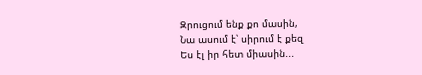Զրուցում ենք քո մասին,
Նա ասում է՝ սիրում է քեզ
Ես էլ իր հետ միասին...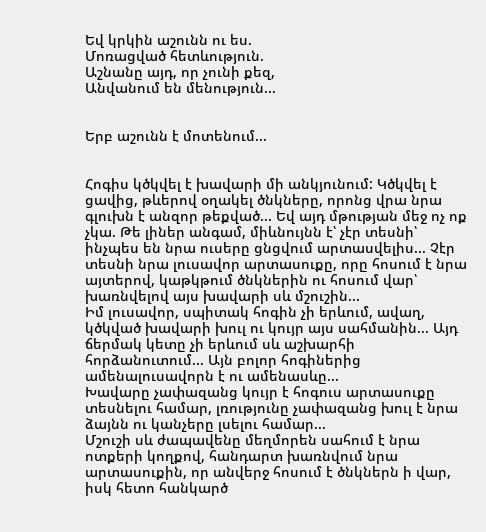Եվ կրկին աշունն ու ես.
Մոռացված հետևություն.
Աշնանը այդ, որ չունի քեզ,
Անվանում են մենություն...


Երբ աշունն է մոտենում...


Հոգիս կծկվել է խավարի մի անկյունում: Կծկվել է ցավից, թևերով օղակել ծնկները, որոնց վրա նրա գլուխն է անզոր թեքված... Եվ այդ մթության մեջ ոչ ոք չկա. Թե լիներ անգամ, միևնույնն է՝ չէր տեսնի՝ ինչպես են նրա ուսերը ցնցվում արտասվելիս... Չէր տեսնի նրա լուսավոր արտասուքը, որը հոսում է նրա այտերով, կաթկթում ծնկներին ու հոսում վար՝ խառնվելով այս խավարի սև մշուշին...
Իմ լուսավոր, սպիտակ հոգին չի երևում, ավաղ, կծկված խավարի խուլ ու կույր այս սահմանին... Այդ ճերմակ կետը չի երևում սև աշխարհի հորձանուտում... Այն բոլոր հոգիներից ամենալուսավորն է ու ամենասևը...
Խավարը չափազանց կույր է հոգուս արտասուքը տեսնելու համար, լռությունը չափազանց խուլ է նրա ձայնն ու կանչերը լսելու համար...
Մշուշի սև ժապավենը մեղմորեն սահում է նրա ոտքերի կողքով, հանդարտ խառնվում նրա արտասուքին, որ անվերջ հոսում է ծնկներն ի վար, իսկ հետո հանկարծ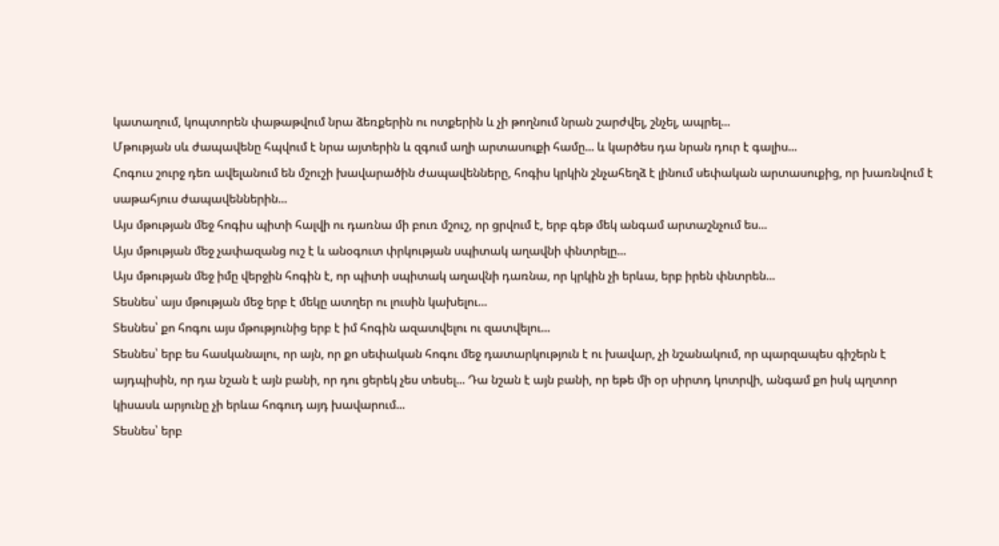կատաղում, կոպտորեն փաթաթվում նրա ձեռքերին ու ոտքերին և չի թողնում նրան շարժվել, շնչել, ապրել...
Մթության սև ժապավենը հպվում է նրա այտերին և զգում աղի արտասուքի համը... և կարծես դա նրան դուր է գալիս...
Հոգուս շուրջ դեռ ավելանում են մշուշի խավարածին ժապավենները, հոգիս կրկին շնչահեղձ է լինում սեփական արտասուքից, որ խառնվում է սաթահյուս ժապավեններին...
Այս մթության մեջ հոգիս պիտի հալվի ու դառնա մի բուռ մշուշ, որ ցրվում է, երբ գեթ մեկ անգամ արտաշնչում ես...
Այս մթության մեջ չափազանց ուշ է և անօգուտ փրկության սպիտակ աղավնի փնտրելը...
Այս մթության մեջ իմը վերջին հոգին է, որ պիտի սպիտակ աղավնի դառնա, որ կրկին չի երևա, երբ իրեն փնտրեն...
Տեսնես՝ այս մթության մեջ երբ է մեկը ատղեր ու լուսին կախելու...
Տեսնես՝ քո հոգու այս մթությունից երբ է իմ հոգին ազատվելու ու զատվելու...
Տեսնես՝ երբ ես հասկանալու, որ այն, որ քո սեփական հոգու մեջ դատարկություն է ու խավար, չի նշանակում, որ պարզապես գիշերն է այդպիսին, որ դա նշան է այն բանի, որ դու ցերեկ չես տեսել... Դա նշան է այն բանի, որ եթե մի օր սիրտդ կոտրվի, անգամ քո իսկ պղտոր կիսասև արյունը չի երևա հոգուդ այդ խավարում...
Տեսնես՝ երբ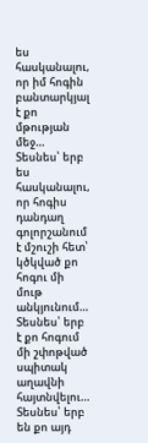ես հասկանալու, որ իմ հոգին բանտարկյալ է քո մթության մեջ...
Տեսնես՝ երբ ես հասկանալու, որ հոգիս դանդաղ գոլորշանում է մշուշի հետ՝  կծկված քո հոգու մի մութ անկյունում...
Տեսնես՝ երբ է քո հոգում մի շփոթված սպիտակ աղավնի հայտնվելու...
Տեսնես՝ երբ են քո այդ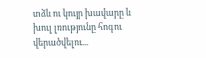տձև ու կույր խավարը և խուլ լռությունը հոգու վերածվելու...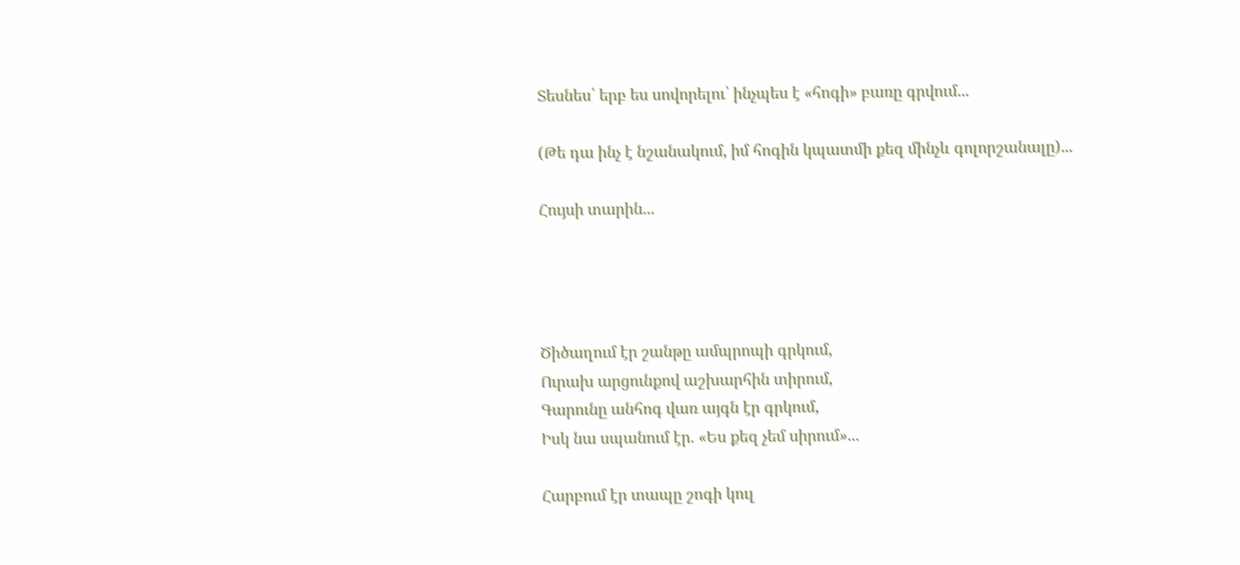Տեսնես՝ երբ ես սովորելու՝ ինչպես է «հոգի» բառը գրվում...

(Թե դա ինչ է նշանակում, իմ հոգին կպատմի քեզ մինչև գոլորշանալը)...

Հույսի տարին...




Ծիծաղում էր շանթը ամպրոպի գրկում,
Ուրախ արցունքով աշխարհին տիրում,
Գարունը անհոգ վառ այգն էր գրկում,
Իսկ նա սպանում էր. «Ես քեզ չեմ սիրում»...

Հարբում էր տապը շոգի կուլ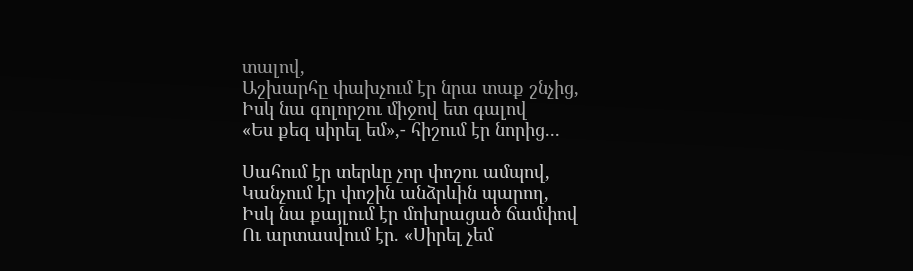տալով,
Աշխարհը փախչում էր նրա տաք շնչից,
Իսկ նա գոլորշու միջով ետ գալով
«Ես քեզ սիրել եմ»,- հիշում էր նորից...

Սահում էր տերևը չոր փոշու ամպով,
Կանչում էր փոշին անձրևին պարող,
Իսկ նա քայլում էր մոխրացած ճամփով
Ու արտասվում էր. «Սիրել չեմ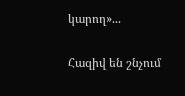կարող»...

Հազիվ են շնչում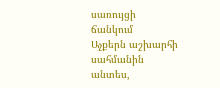սառույցի ճանկում
Աչքերն աշխարհի սահմանին անտես,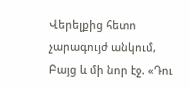Վերելքից հետո  չարագույժ անկում,
Բայց և մի նոր էջ. «Դու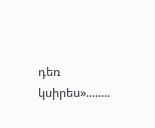դեռ կսիրես»........